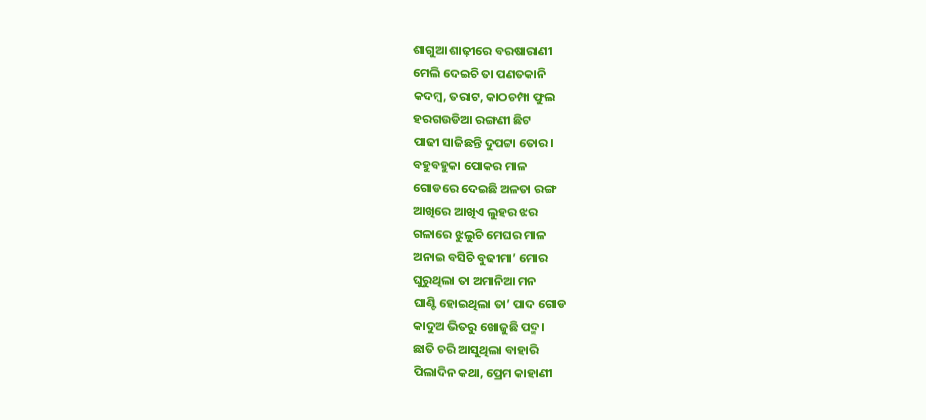ଶାଗୁଆ ଶାଢ଼ୀରେ ବରଷାରାଣୀ
ମେଲି ଦେଇଚି ତା ପଣତକାନି
କଦମ୍ବ, ତରାଟ, କାଠଚମ୍ପା ଫୁଲ
ହରଗଉଡିଆ ରଙ୍ଗଣୀ ଛିଟ
ପାଢୀ ସାଜିଛନ୍ତି ଦୁପଟ୍ଟା ତୋର।
ବହୁବହୁକା ପୋକର ମାଳ
ଗୋଡରେ ଦେଇଛି ଅଳତା ରଙ୍ଗ
ଆଖିରେ ଆଖିଏ ଲୁହର ଝର
ଗଳାରେ ଝୁଲୁଚି ମେଘର ମାଳ
ଅନାଇ ବସିଚି ବୁଢୀମା’ ମୋର
ଘୁରୁଥିଲା ତା ଅମାନିଆ ମନ
ଘାଣ୍ଟି ହୋଇଥିଲା ତା’ ପାଦ ଗୋଡ
କାଦୁଅ ଭିତରୁ ଖୋଜୁଛି ପଦ୍ମ।
ଛାତି ଚରି ଆସୁଥିଲା ବାହାରି
ପିଲାଦିନ କଥା, ପ୍ରେମ କାହାଣୀ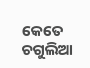କେତେ ଚଗୁଲିଆ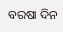ବରଷା ଦିନ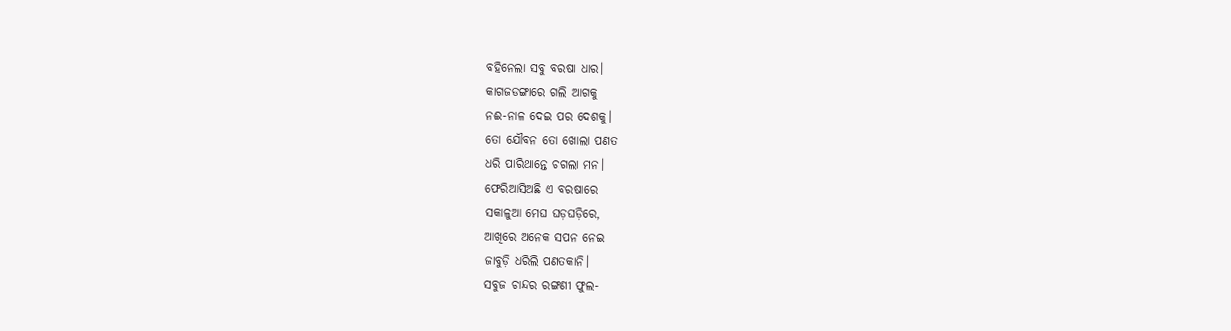ବହିନେଲା ସବୁ ବରଷା ଧାର।
କାଗଜଡଙ୍ଗାରେ ଗଲି ଆଗକୁ
ନଈ-ନାଳ ଦେଇ ପର ଦେଶକୁ।
ତୋ ଯୌବନ ତୋ ଖୋଲା ପଣତ
ଧରି ପାରିଥାନ୍ତେ ଚଗଲା ମନ।
ଫେରିଆସିଅଛି ଏ ବରଷାରେ
ସକାଳୁଆ ମେଘ ଘଡ଼ଘଡ଼ିରେ,
ଆଖିରେ ଅନେକ ସପନ ନେଇ
ଜାବୁଡ଼ି ଧରିଲି ପଣତକାନି।
ସବୁଜ ଚାନ୍ଦର ରଙ୍ଗଣୀ ଫୁଲ-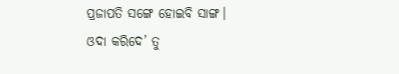ପ୍ରଜାପତି ସଙ୍ଗେ ହୋଇବି ସାଙ୍ଗ।
ଓଦା କରିଦେ’ ତୁ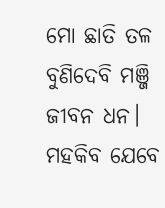ମୋ ଛାତି ତଳ
ବୁଣିଦେବି ମଞ୍ଜି ଜୀବନ ଧନ।
ମହକିବ ଯେବେ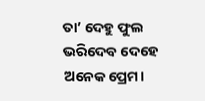ତା’ ଦେହୁ ଫୁଲ
ଭରିଦେବ ଦେହେ ଅନେକ ପ୍ରେମ।